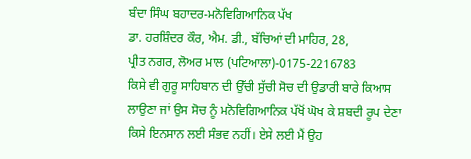ਬੰਦਾ ਸਿੰਘ ਬਹਾਦਰ-ਮਨੋਵਿਗਿਆਨਿਕ ਪੱਖ
ਡਾ. ਹਰਸ਼ਿੰਦਰ ਕੌਰ, ਐਮ. ਡੀ., ਬੱਚਿਆਂ ਦੀ ਮਾਹਿਰ, 28,
ਪ੍ਰੀਤ ਨਗਰ, ਲੋਅਰ ਮਾਲ (ਪਟਿਆਲਾ)-0175-2216783
ਕਿਸੇ ਵੀ ਗੁਰੂ ਸਾਹਿਬਾਨ ਦੀ ਉੱਚੀ ਸੁੱਚੀ ਸੋਚ ਦੀ ਉਡਾਰੀ ਬਾਰੇ ਕਿਆਸ ਲਾਉਣਾ ਜਾਂ ਉਸ ਸੋਚ ਨੂੰ ਮਨੋਵਿਗਿਆਨਿਕ ਪੱਖੋਂ ਘੋਖ ਕੇ ਸ਼ਬਦੀ ਰੂਪ ਦੇਣਾ ਕਿਸੇ ਇਨਸਾਨ ਲਈ ਸੰਭਵ ਨਹੀਂ। ਏਸੇ ਲਈ ਮੈਂ ਉਹ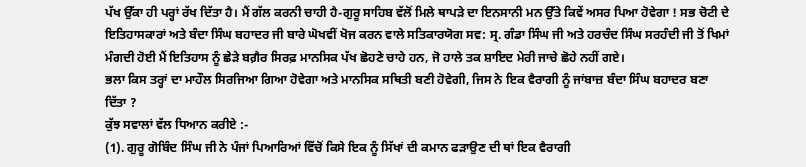ਪੱਖ ਉੱਕਾ ਹੀ ਪਰ੍ਹਾਂ ਰੱਖ ਦਿੱਤਾ ਹੈ। ਮੈਂ ਗੱਲ ਕਰਨੀ ਚਾਹੀ ਹੈ-ਗੁਰੂ ਸਾਹਿਬ ਵੱਲੋਂ ਮਿਲੇ ਥਾਪੜੇ ਦਾ ਇਨਸਾਨੀ ਮਨ ਉੱਤੇ ਕਿਵੇਂ ਅਸਰ ਪਿਆ ਹੋਵੇਗਾ ! ਸਭ ਚੋਟੀ ਦੇ ਇਤਿਹਾਸਕਾਰਾਂ ਅਤੇ ਬੰਦਾ ਸਿੰਘ ਬਹਾਦਰ ਜੀ ਬਾਰੇ ਘੋਖਵੀਂ ਖੋਜ ਕਰਨ ਵਾਲੇ ਸਤਿਕਾਰਯੋਗ ਸਵ: ਸ੍ਰ. ਗੰਡਾ ਸਿੰਘ ਜੀ ਅਤੇ ਹਰਚੰਦ ਸਿੰਘ ਸਰਹੰਦੀ ਜੀ ਤੋਂ ਖਿਮਾਂ ਮੰਗਦੀ ਹੋਈ ਮੈਂ ਇਤਿਹਾਸ ਨੂੰ ਛੇੜੇ ਬਗ਼ੈਰ ਸਿਰਫ਼ ਮਾਨਸਿਕ ਪੱਖ ਛੋਹਣੇ ਚਾਹੇ ਹਨ, ਜੋ ਹਾਲੇ ਤਕ ਸ਼ਾਇਦ ਮੇਰੀ ਜਾਚੇ ਛੋਹੇ ਨਹੀਂ ਗਏ।
ਭਲਾ ਕਿਸ ਤਰ੍ਹਾਂ ਦਾ ਮਾਹੌਲ ਸਿਰਜਿਆ ਗਿਆ ਹੋਵੇਗਾ ਅਤੇ ਮਾਨਸਿਕ ਸਥਿਤੀ ਬਣੀ ਹੋਵੇਗੀ, ਜਿਸ ਨੇ ਇਕ ਵੈਰਾਗੀ ਨੂੰ ਜਾਂਬਾਜ਼ ਬੰਦਾ ਸਿੰਘ ਬਹਾਦਰ ਬਣਾ ਦਿੱਤਾ ?
ਕੁੱਝ ਸਵਾਲਾਂ ਵੱਲ ਧਿਆਨ ਕਰੀਏ :-
(1). ਗੁਰੂ ਗੋਬਿੰਦ ਸਿੰਘ ਜੀ ਨੇ ਪੰਜਾਂ ਪਿਆਰਿਆਂ ਵਿੱਚੋਂ ਕਿਸੇ ਇਕ ਨੂੰ ਸਿੱਖਾਂ ਦੀ ਕਮਾਨ ਫੜਾਉਣ ਦੀ ਥਾਂ ਇਕ ਵੈਰਾਗੀ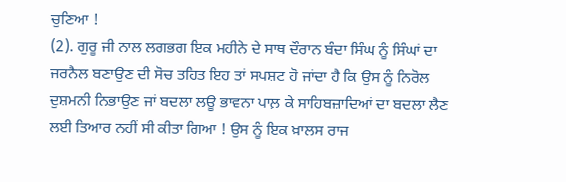ਚੁਣਿਆ !
(2). ਗੁਰੂ ਜੀ ਨਾਲ ਲਗਭਗ ਇਕ ਮਹੀਨੇ ਦੇ ਸਾਥ ਦੌਰਾਨ ਬੰਦਾ ਸਿੰਘ ਨੂੰ ਸਿੰਘਾਂ ਦਾ ਜਰਨੈਲ ਬਣਾਉਣ ਦੀ ਸੋਚ ਤਹਿਤ ਇਹ ਤਾਂ ਸਪਸ਼ਟ ਹੋ ਜਾਂਦਾ ਹੈ ਕਿ ਉਸ ਨੂੰ ਨਿਰੋਲ ਦੁਸ਼ਮਨੀ ਨਿਭਾਉਣ ਜਾਂ ਬਦਲਾ ਲਊ ਭਾਵਨਾ ਪਾਲ਼ ਕੇ ਸਾਹਿਬਜ਼ਾਦਿਆਂ ਦਾ ਬਦਲਾ ਲੈਣ ਲਈ ਤਿਆਰ ਨਹੀਂ ਸੀ ਕੀਤਾ ਗਿਆ ! ਉਸ ਨੂੰ ਇਕ ਖ਼ਾਲਸ ਰਾਜ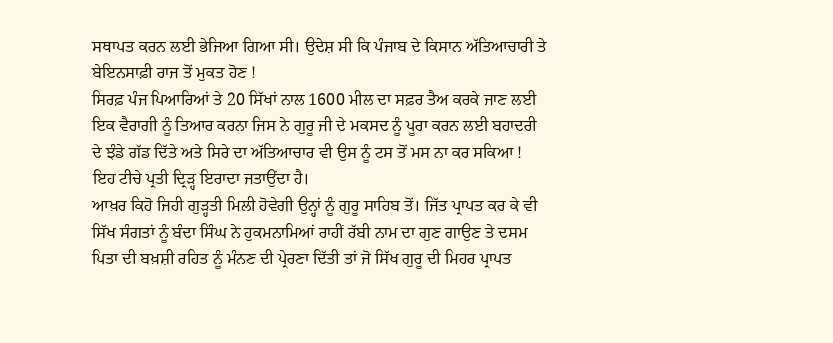ਸਥਾਪਤ ਕਰਨ ਲਈ ਭੇਜਿਆ ਗਿਆ ਸੀ। ਉਦੇਸ਼ ਸੀ ਕਿ ਪੰਜਾਬ ਦੇ ਕਿਸਾਨ ਅੱਤਿਆਚਾਰੀ ਤੇ ਬੇਇਨਸਾਫ਼ੀ ਰਾਜ ਤੋਂ ਮੁਕਤ ਹੋਣ !
ਸਿਰਫ਼ ਪੰਜ ਪਿਆਰਿਆਂ ਤੇ 20 ਸਿੱਖਾਂ ਨਾਲ 1600 ਮੀਲ ਦਾ ਸਫ਼ਰ ਤੈਅ ਕਰਕੇ ਜਾਣ ਲਈ ਇਕ ਵੈਰਾਗੀ ਨੂੰ ਤਿਆਰ ਕਰਨਾ ਜਿਸ ਨੇ ਗੁਰੂ ਜੀ ਦੇ ਮਕਸਦ ਨੂੰ ਪੂਰਾ ਕਰਨ ਲਈ ਬਹਾਦਰੀ ਦੇ ਝੰਡੇ ਗੱਡ ਦਿੱਤੇ ਅਤੇ ਸਿਰੇ ਦਾ ਅੱਤਿਆਚਾਰ ਵੀ ਉਸ ਨੂੰ ਟਸ ਤੋਂ ਮਸ ਨਾ ਕਰ ਸਕਿਆ ! ਇਹ ਟੀਚੇ ਪ੍ਰਤੀ ਦ੍ਰਿੜ੍ਹ ਇਰਾਦਾ ਜਤਾਉਂਦਾ ਹੈ।
ਆਖ਼ਰ ਕਿਹੋ ਜਿਹੀ ਗੁੜ੍ਹਤੀ ਮਿਲੀ ਹੋਵੇਗੀ ਉਨ੍ਹਾਂ ਨੂੰ ਗੁਰੂ ਸਾਹਿਬ ਤੋਂ। ਜਿੱਤ ਪ੍ਰਾਪਤ ਕਰ ਕੇ ਵੀ ਸਿੱਖ ਸੰਗਤਾਂ ਨੂੰ ਬੰਦਾ ਸਿੰਘ ਨੇ ਹੁਕਮਨਾਮਿਆਂ ਰਾਹੀਂ ਰੱਬੀ ਨਾਮ ਦਾ ਗੁਣ ਗਾਉਣ ਤੇ ਦਸਮ ਪਿਤਾ ਦੀ ਬਖ਼ਸ਼ੀ ਰਹਿਤ ਨੂੰ ਮੰਨਣ ਦੀ ਪ੍ਰੇਰਣਾ ਦਿੱਤੀ ਤਾਂ ਜੋ ਸਿੱਖ ਗੁਰੂ ਦੀ ਮਿਹਰ ਪ੍ਰਾਪਤ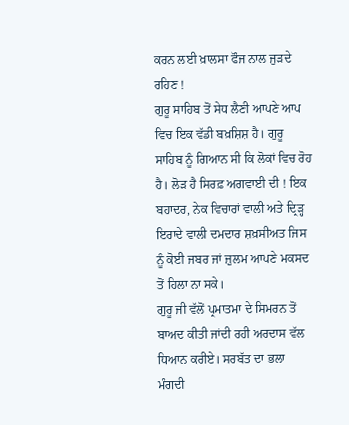ਕਰਨ ਲਈ ਖ਼ਾਲਸਾ ਫੌਜ ਨਾਲ ਜੁੜਦੇ ਰਹਿਣ !
ਗੁਰੂ ਸਾਹਿਬ ਤੋਂ ਸੇਧ ਲੈਣੀ ਆਪਣੇ ਆਪ ਵਿਚ ਇਕ ਵੱਡੀ ਬਖ਼ਸ਼ਿਸ਼ ਹੈ। ਗੁਰੂ ਸਾਹਿਬ ਨੂੰ ਗਿਆਨ ਸੀ ਕਿ ਲੋਕਾਂ ਵਿਚ ਰੋਹ ਹੈ। ਲੋੜ ਹੈ ਸਿਰਫ਼ ਅਗਵਾਈ ਦੀ ! ਇਕ ਬਹਾਦਰ, ਨੇਕ ਵਿਚਾਰਾਂ ਵਾਲੀ ਅਤੇ ਦ੍ਰਿੜ੍ਹ ਇਰਾਦੇ ਵਾਲੀ ਦਮਦਾਰ ਸ਼ਖ਼ਸੀਅਤ ਜਿਸ ਨੂੰ ਕੋਈ ਜਬਰ ਜਾਂ ਜ਼ੁਲਮ ਆਪਣੇ ਮਕਸਦ ਤੋਂ ਹਿਲਾ ਨਾ ਸਕੇ।
ਗੁਰੂ ਜੀ ਵੱਲੋਂ ਪ੍ਰਮਾਤਮਾ ਦੇ ਸਿਮਰਨ ਤੋਂ ਬਾਅਦ ਕੀਤੀ ਜਾਂਦੀ ਰਹੀ ਅਰਦਾਸ ਵੱਲ ਧਿਆਨ ਕਰੀਏ। ਸਰਬੱਤ ਦਾ ਭਲਾ ਮੰਗਦੀ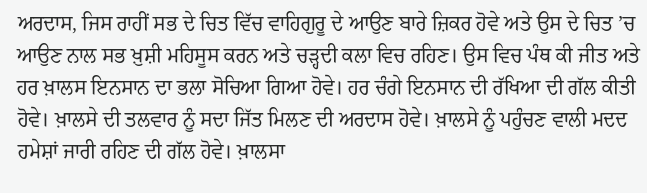ਅਰਦਾਸ, ਜਿਸ ਰਾਹੀਂ ਸਭ ਦੇ ਚਿਤ ਵਿੱਚ ਵਾਹਿਗੁਰੂ ਦੇ ਆਉਣ ਬਾਰੇ ਜ਼ਿਕਰ ਹੋਵੇ ਅਤੇ ਉਸ ਦੇ ਚਿਤ ’ਚ ਆਉਣ ਨਾਲ ਸਭ ਖ਼ੁਸ਼ੀ ਮਹਿਸੂਸ ਕਰਨ ਅਤੇ ਚੜ੍ਹਦੀ ਕਲਾ ਵਿਚ ਰਹਿਣ। ਉਸ ਵਿਚ ਪੰਥ ਕੀ ਜੀਤ ਅਤੇ ਹਰ ਖ਼ਾਲਸ ਇਨਸਾਨ ਦਾ ਭਲਾ ਸੋਚਿਆ ਗਿਆ ਹੋਵੇ। ਹਰ ਚੰਗੇ ਇਨਸਾਨ ਦੀ ਰੱਖਿਆ ਦੀ ਗੱਲ ਕੀਤੀ ਹੋਵੇ। ਖ਼ਾਲਸੇ ਦੀ ਤਲਵਾਰ ਨੂੰ ਸਦਾ ਜਿੱਤ ਮਿਲਣ ਦੀ ਅਰਦਾਸ ਹੋਵੇ। ਖ਼ਾਲਸੇ ਨੂੰ ਪਹੁੰਚਣ ਵਾਲੀ ਮਦਦ ਹਮੇਸ਼ਾਂ ਜਾਰੀ ਰਹਿਣ ਦੀ ਗੱਲ ਹੋਵੇ। ਖ਼ਾਲਸਾ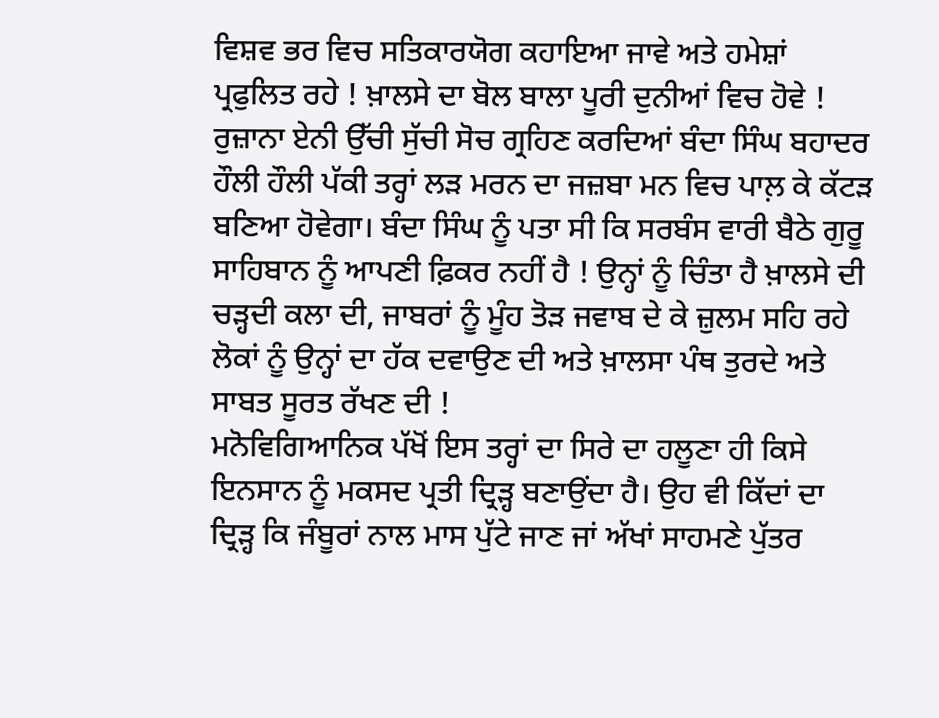ਵਿਸ਼ਵ ਭਰ ਵਿਚ ਸਤਿਕਾਰਯੋਗ ਕਹਾਇਆ ਜਾਵੇ ਅਤੇ ਹਮੇਸ਼ਾਂ ਪ੍ਰਫੁਲਿਤ ਰਹੇ ! ਖ਼ਾਲਸੇ ਦਾ ਬੋਲ ਬਾਲਾ ਪੂਰੀ ਦੁਨੀਆਂ ਵਿਚ ਹੋਵੇ !
ਰੁਜ਼ਾਨਾ ਏਨੀ ਉੱਚੀ ਸੁੱਚੀ ਸੋਚ ਗ੍ਰਹਿਣ ਕਰਦਿਆਂ ਬੰਦਾ ਸਿੰਘ ਬਹਾਦਰ ਹੌਲੀ ਹੌਲੀ ਪੱਕੀ ਤਰ੍ਹਾਂ ਲੜ ਮਰਨ ਦਾ ਜਜ਼ਬਾ ਮਨ ਵਿਚ ਪਾਲ਼ ਕੇ ਕੱਟੜ ਬਣਿਆ ਹੋਵੇਗਾ। ਬੰਦਾ ਸਿੰਘ ਨੂੰ ਪਤਾ ਸੀ ਕਿ ਸਰਬੰਸ ਵਾਰੀ ਬੈਠੇ ਗੁਰੂ ਸਾਹਿਬਾਨ ਨੂੰ ਆਪਣੀ ਫ਼ਿਕਰ ਨਹੀਂ ਹੈ ! ਉਨ੍ਹਾਂ ਨੂੰ ਚਿੰਤਾ ਹੈ ਖ਼ਾਲਸੇ ਦੀ ਚੜ੍ਹਦੀ ਕਲਾ ਦੀ, ਜਾਬਰਾਂ ਨੂੰ ਮੂੰਹ ਤੋੜ ਜਵਾਬ ਦੇ ਕੇ ਜ਼ੁਲਮ ਸਹਿ ਰਹੇ ਲੋਕਾਂ ਨੂੰ ਉਨ੍ਹਾਂ ਦਾ ਹੱਕ ਦਵਾਉਣ ਦੀ ਅਤੇ ਖ਼ਾਲਸਾ ਪੰਥ ਤੁਰਦੇ ਅਤੇ ਸਾਬਤ ਸੂਰਤ ਰੱਖਣ ਦੀ !
ਮਨੋਵਿਗਿਆਨਿਕ ਪੱਖੋਂ ਇਸ ਤਰ੍ਹਾਂ ਦਾ ਸਿਰੇ ਦਾ ਹਲੂਣਾ ਹੀ ਕਿਸੇ ਇਨਸਾਨ ਨੂੰ ਮਕਸਦ ਪ੍ਰਤੀ ਦ੍ਰਿੜ੍ਹ ਬਣਾਉਂਦਾ ਹੈ। ਉਹ ਵੀ ਕਿੱਦਾਂ ਦਾ ਦ੍ਰਿੜ੍ਹ ਕਿ ਜੰਬੂਰਾਂ ਨਾਲ ਮਾਸ ਪੁੱਟੇ ਜਾਣ ਜਾਂ ਅੱਖਾਂ ਸਾਹਮਣੇ ਪੁੱਤਰ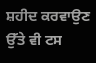ਸ਼ਹੀਦ ਕਰਵਾਉਣ ਉੱਤੇ ਵੀ ਟਸ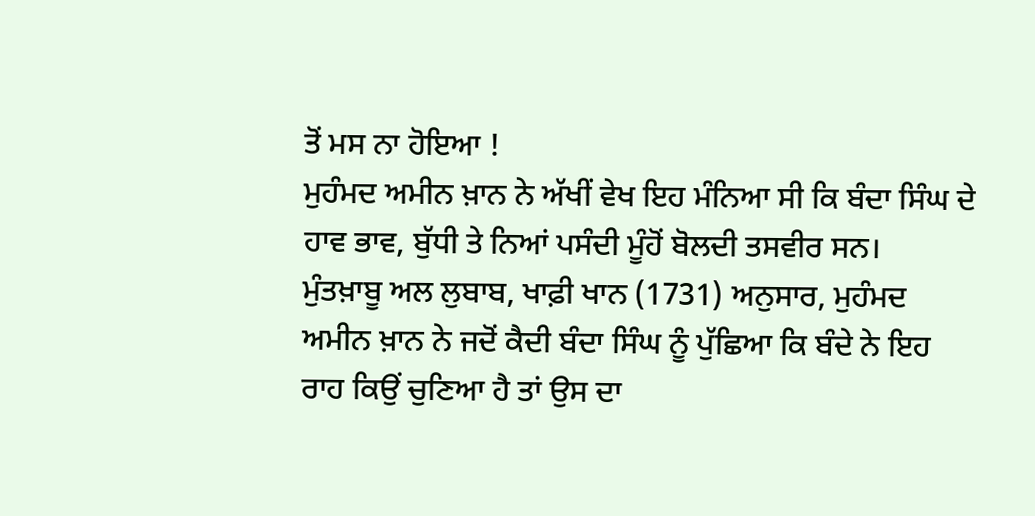ਤੋਂ ਮਸ ਨਾ ਹੋਇਆ !
ਮੁਹੰਮਦ ਅਮੀਨ ਖ਼ਾਨ ਨੇ ਅੱਖੀਂ ਵੇਖ ਇਹ ਮੰਨਿਆ ਸੀ ਕਿ ਬੰਦਾ ਸਿੰਘ ਦੇ ਹਾਵ ਭਾਵ, ਬੁੱਧੀ ਤੇ ਨਿਆਂ ਪਸੰਦੀ ਮੂੰਹੋਂ ਬੋਲਦੀ ਤਸਵੀਰ ਸਨ।
ਮੁੰਤਖ਼ਾਬੂ ਅਲ ਲੁਬਾਬ, ਖਾਫ਼ੀ ਖਾਨ (1731) ਅਨੁਸਾਰ, ਮੁਹੰਮਦ ਅਮੀਨ ਖ਼ਾਨ ਨੇ ਜਦੋਂ ਕੈਦੀ ਬੰਦਾ ਸਿੰਘ ਨੂੰ ਪੁੱਛਿਆ ਕਿ ਬੰਦੇ ਨੇ ਇਹ ਰਾਹ ਕਿਉਂ ਚੁਣਿਆ ਹੈ ਤਾਂ ਉਸ ਦਾ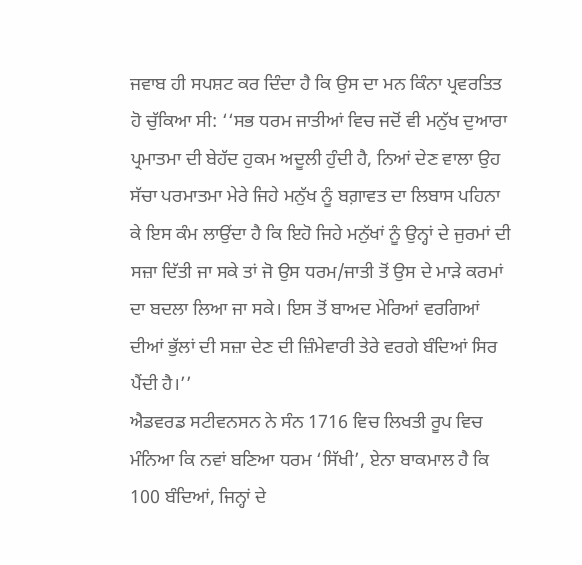ਜਵਾਬ ਹੀ ਸਪਸ਼ਟ ਕਰ ਦਿੰਦਾ ਹੈ ਕਿ ਉਸ ਦਾ ਮਨ ਕਿੰਨਾ ਪ੍ਰਵਰਤਿਤ ਹੋ ਚੁੱਕਿਆ ਸੀ: ‘‘ਸਭ ਧਰਮ ਜਾਤੀਆਂ ਵਿਚ ਜਦੋਂ ਵੀ ਮਨੁੱਖ ਦੁਆਰਾ ਪ੍ਰਮਾਤਮਾ ਦੀ ਬੇਹੱਦ ਹੁਕਮ ਅਦੂਲੀ ਹੁੰਦੀ ਹੈ, ਨਿਆਂ ਦੇਣ ਵਾਲਾ ਉਹ ਸੱਚਾ ਪਰਮਾਤਮਾ ਮੇਰੇ ਜਿਹੇ ਮਨੁੱਖ ਨੂੰ ਬਗ਼ਾਵਤ ਦਾ ਲਿਬਾਸ ਪਹਿਨਾ ਕੇ ਇਸ ਕੰਮ ਲਾਉਂਦਾ ਹੈ ਕਿ ਇਹੋ ਜਿਹੇ ਮਨੁੱਖਾਂ ਨੂੰ ਉਨ੍ਹਾਂ ਦੇ ਜੁਰਮਾਂ ਦੀ ਸਜ਼ਾ ਦਿੱਤੀ ਜਾ ਸਕੇ ਤਾਂ ਜੋ ਉਸ ਧਰਮ/ਜਾਤੀ ਤੋਂ ਉਸ ਦੇ ਮਾੜੇ ਕਰਮਾਂ ਦਾ ਬਦਲਾ ਲਿਆ ਜਾ ਸਕੇ। ਇਸ ਤੋਂ ਬਾਅਦ ਮੇਰਿਆਂ ਵਰਗਿਆਂ ਦੀਆਂ ਭੁੱਲਾਂ ਦੀ ਸਜ਼ਾ ਦੇਣ ਦੀ ਜ਼ਿੰਮੇਵਾਰੀ ਤੇਰੇ ਵਰਗੇ ਬੰਦਿਆਂ ਸਿਰ ਪੈਂਦੀ ਹੈ।’’
ਐਡਵਰਡ ਸਟੀਵਨਸਨ ਨੇ ਸੰਨ 1716 ਵਿਚ ਲਿਖਤੀ ਰੂਪ ਵਿਚ ਮੰਨਿਆ ਕਿ ਨਵਾਂ ਬਣਿਆ ਧਰਮ ‘ਸਿੱਖੀ’, ਏਨਾ ਬਾਕਮਾਲ ਹੈ ਕਿ 100 ਬੰਦਿਆਂ, ਜਿਨ੍ਹਾਂ ਦੇ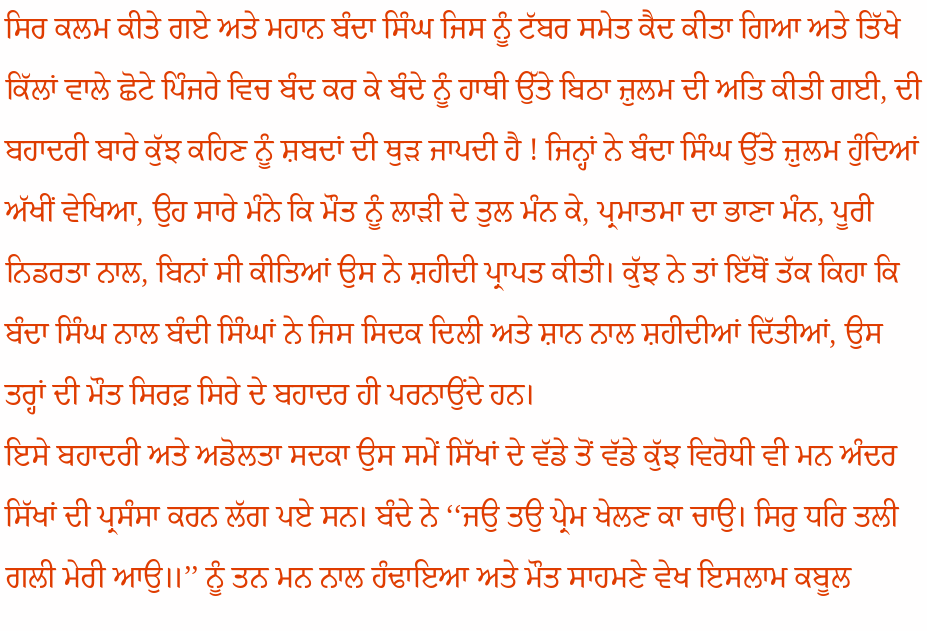ਸਿਰ ਕਲਮ ਕੀਤੇ ਗਏ ਅਤੇ ਮਹਾਨ ਬੰਦਾ ਸਿੰਘ ਜਿਸ ਨੂੰ ਟੱਬਰ ਸਮੇਤ ਕੈਦ ਕੀਤਾ ਗਿਆ ਅਤੇ ਤਿੱਖੇ ਕਿੱਲਾਂ ਵਾਲੇ ਛੋਟੇ ਪਿੰਜਰੇ ਵਿਚ ਬੰਦ ਕਰ ਕੇ ਬੰਦੇ ਨੂੰ ਹਾਥੀ ਉੱਤੇ ਬਿਠਾ ਜ਼ੁਲਮ ਦੀ ਅਤਿ ਕੀਤੀ ਗਈ, ਦੀ ਬਹਾਦਰੀ ਬਾਰੇ ਕੁੱਝ ਕਹਿਣ ਨੂੰ ਸ਼ਬਦਾਂ ਦੀ ਥੁੜ ਜਾਪਦੀ ਹੈ ! ਜਿਨ੍ਹਾਂ ਨੇ ਬੰਦਾ ਸਿੰਘ ਉੱਤੇ ਜ਼ੁਲਮ ਹੁੰਦਿਆਂ ਅੱਖੀਂ ਵੇਖਿਆ, ਉਹ ਸਾਰੇ ਮੰਨੇ ਕਿ ਮੌਤ ਨੂੰ ਲਾੜੀ ਦੇ ਤੁਲ ਮੰਨ ਕੇ, ਪ੍ਰਮਾਤਮਾ ਦਾ ਭਾਣਾ ਮੰਨ, ਪੂਰੀ ਨਿਡਰਤਾ ਨਾਲ, ਬਿਨਾਂ ਸੀ ਕੀਤਿਆਂ ਉਸ ਨੇ ਸ਼ਹੀਦੀ ਪ੍ਰਾਪਤ ਕੀਤੀ। ਕੁੱਝ ਨੇ ਤਾਂ ਇੱਥੋਂ ਤੱਕ ਕਿਹਾ ਕਿ ਬੰਦਾ ਸਿੰਘ ਨਾਲ ਬੰਦੀ ਸਿੰਘਾਂ ਨੇ ਜਿਸ ਸਿਦਕ ਦਿਲੀ ਅਤੇ ਸ਼ਾਨ ਨਾਲ ਸ਼ਹੀਦੀਆਂ ਦਿੱਤੀਆਂ, ਉਸ ਤਰ੍ਹਾਂ ਦੀ ਮੌਤ ਸਿਰਫ਼ ਸਿਰੇ ਦੇ ਬਹਾਦਰ ਹੀ ਪਰਨਾਉਂਦੇ ਹਨ।
ਇਸੇ ਬਹਾਦਰੀ ਅਤੇ ਅਡੋਲਤਾ ਸਦਕਾ ਉਸ ਸਮੇਂ ਸਿੱਖਾਂ ਦੇ ਵੱਡੇ ਤੋਂ ਵੱਡੇ ਕੁੱਝ ਵਿਰੋਧੀ ਵੀ ਮਨ ਅੰਦਰ ਸਿੱਖਾਂ ਦੀ ਪ੍ਰਸੰਸਾ ਕਰਨ ਲੱਗ ਪਏ ਸਨ। ਬੰਦੇ ਨੇ ‘‘ਜਉ ਤਉ ਪ੍ਰੇਮ ਖੇਲਣ ਕਾ ਚਾਉ। ਸਿਰੁ ਧਰਿ ਤਲੀ ਗਲੀ ਮੇਰੀ ਆਉ॥’’ ਨੂੰ ਤਨ ਮਨ ਨਾਲ ਹੰਢਾਇਆ ਅਤੇ ਮੌਤ ਸਾਹਮਣੇ ਵੇਖ ਇਸਲਾਮ ਕਬੂਲ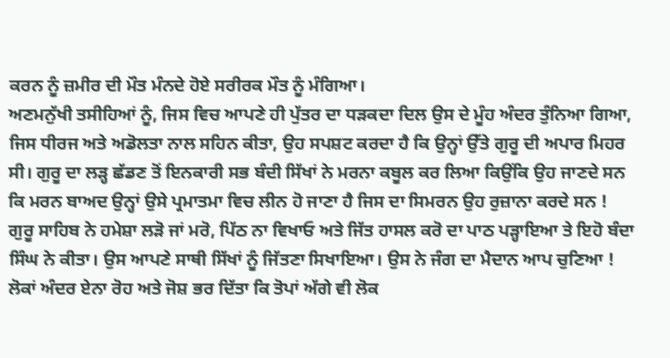ਕਰਨ ਨੂੰ ਜ਼ਮੀਰ ਦੀ ਮੌਤ ਮੰਨਦੇ ਹੋਏ ਸਰੀਰਕ ਮੌਤ ਨੂੰ ਮੰਗਿਆ।
ਅਣਮਨੁੱਖੀ ਤਸੀਹਿਆਂ ਨੂੰ, ਜਿਸ ਵਿਚ ਆਪਣੇ ਹੀ ਪੁੱਤਰ ਦਾ ਧੜਕਦਾ ਦਿਲ ਉਸ ਦੇ ਮੂੰਹ ਅੰਦਰ ਤੁੰਨਿਆ ਗਿਆ, ਜਿਸ ਧੀਰਜ ਅਤੇ ਅਡੋਲਤਾ ਨਾਲ ਸਹਿਨ ਕੀਤਾ, ਉਹ ਸਪਸ਼ਟ ਕਰਦਾ ਹੈ ਕਿ ਉਨ੍ਹਾਂ ਉੱਤੇ ਗੁਰੂ ਦੀ ਅਪਾਰ ਮਿਹਰ ਸੀ। ਗੁਰੂ ਦਾ ਲੜ੍ਹ ਛੱਡਣ ਤੋਂ ਇਨਕਾਰੀ ਸਭ ਬੰਦੀ ਸਿੱਖਾਂ ਨੇ ਮਰਨਾ ਕਬੂਲ ਕਰ ਲਿਆ ਕਿਉਂਕਿ ਉਹ ਜਾਣਦੇ ਸਨ ਕਿ ਮਰਨ ਬਾਅਦ ਉਨ੍ਹਾਂ ਉਸੇ ਪ੍ਰਮਾਤਮਾ ਵਿਚ ਲੀਨ ਹੋ ਜਾਣਾ ਹੈ ਜਿਸ ਦਾ ਸਿਮਰਨ ਉਹ ਰੁਜ਼ਾਨਾ ਕਰਦੇ ਸਨ !
ਗੁਰੂ ਸਾਹਿਬ ਨੇ ਹਮੇਸ਼ਾ ਲੜੋ ਜਾਂ ਮਰੋ, ਪਿੱਠ ਨਾ ਵਿਖਾਓ ਅਤੇ ਜਿੱਤ ਹਾਸਲ ਕਰੋ ਦਾ ਪਾਠ ਪੜ੍ਹਾਇਆ ਤੇ ਇਹੋ ਬੰਦਾ ਸਿੰਘ ਨੇ ਕੀਤਾ। ਉਸ ਆਪਣੇ ਸਾਥੀ ਸਿੱਖਾਂ ਨੂੰ ਜਿੱਤਣਾ ਸਿਖਾਇਆ। ਉਸ ਨੇ ਜੰਗ ਦਾ ਮੈਦਾਨ ਆਪ ਚੁਣਿਆ ! ਲੋਕਾਂ ਅੰਦਰ ਏਨਾ ਰੋਹ ਅਤੇ ਜੋਸ਼ ਭਰ ਦਿੱਤਾ ਕਿ ਤੋਪਾਂ ਅੱਗੇ ਵੀ ਲੋਕ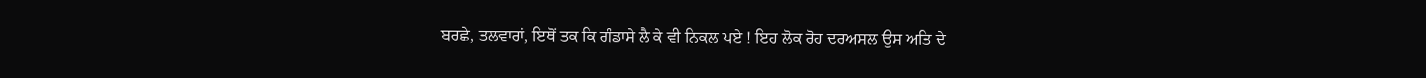ਬਰਛੇ, ਤਲਵਾਰਾਂ, ਇਥੋਂ ਤਕ ਕਿ ਗੰਡਾਸੇ ਲੈ ਕੇ ਵੀ ਨਿਕਲ ਪਏ ! ਇਹ ਲੋਕ ਰੋਹ ਦਰਅਸਲ ਉਸ ਅਤਿ ਦੇ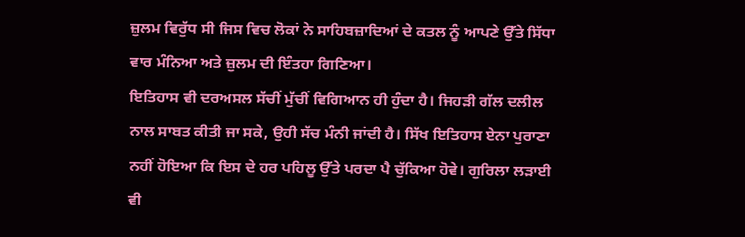ਜ਼ੁਲਮ ਵਿਰੁੱਧ ਸੀ ਜਿਸ ਵਿਚ ਲੋਕਾਂ ਨੇ ਸਾਹਿਬਜ਼ਾਦਿਆਂ ਦੇ ਕਤਲ ਨੂੰ ਆਪਣੇ ਉੱਤੇ ਸਿੱਧਾ ਵਾਰ ਮੰਨਿਆ ਅਤੇ ਜ਼ੁਲਮ ਦੀ ਇੰਤਹਾ ਗਿਣਿਆ।
ਇਤਿਹਾਸ ਵੀ ਦਰਅਸਲ ਸੱਚੀਂ ਮੁੱਚੀਂ ਵਿਗਿਆਨ ਹੀ ਹੁੰਦਾ ਹੈ। ਜਿਹੜੀ ਗੱਲ ਦਲੀਲ ਨਾਲ ਸਾਬਤ ਕੀਤੀ ਜਾ ਸਕੇ, ਉਹੀ ਸੱਚ ਮੰਨੀ ਜਾਂਦੀ ਹੈ। ਸਿੱਖ ਇਤਿਹਾਸ ਏਨਾ ਪੁਰਾਣਾ ਨਹੀਂ ਹੋਇਆ ਕਿ ਇਸ ਦੇ ਹਰ ਪਹਿਲੂ ਉੱਤੇ ਪਰਦਾ ਪੈ ਚੁੱਕਿਆ ਹੋਵੇ। ਗੁਰਿਲਾ ਲੜਾਈ ਵੀ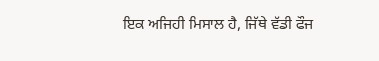ਇਕ ਅਜਿਹੀ ਮਿਸਾਲ ਹੈ, ਜਿੱਥੇ ਵੱਡੀ ਫੌਜ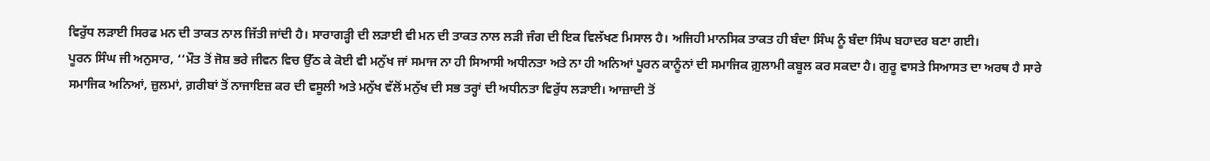ਵਿਰੁੱਧ ਲੜਾਈ ਸਿਰਫ ਮਨ ਦੀ ਤਾਕਤ ਨਾਲ ਜਿੱਤੀ ਜਾਂਦੀ ਹੈ। ਸਾਰਾਗੜ੍ਹੀ ਦੀ ਲੜਾਈ ਵੀ ਮਨ ਦੀ ਤਾਕਤ ਨਾਲ ਲੜੀ ਜੰਗ ਦੀ ਇਕ ਵਿਲੱਖਣ ਮਿਸਾਲ ਹੈ। ਅਜਿਹੀ ਮਾਨਸਿਕ ਤਾਕਤ ਹੀ ਬੰਦਾ ਸਿੰਘ ਨੂੰ ਬੰਦਾ ਸਿੰਘ ਬਹਾਦਰ ਬਣਾ ਗਈ।
ਪੂਰਨ ਸਿੰਘ ਜੀ ਅਨੁਸਾਰ, ‘‘ਮੌਤ ਤੋਂ ਜੋਸ਼ ਭਰੇ ਜੀਵਨ ਵਿਚ ਉੱਠ ਕੇ ਕੋਈ ਵੀ ਮਨੁੱਖ ਜਾਂ ਸਮਾਜ ਨਾ ਹੀ ਸਿਆਸੀ ਅਧੀਨਤਾ ਅਤੇ ਨਾ ਹੀ ਅਨਿਆਂ ਪੂਰਨ ਕਾਨੂੰਨਾਂ ਦੀ ਸਮਾਜਿਕ ਗ਼ੁਲਾਮੀ ਕਬੂਲ ਕਰ ਸਕਦਾ ਹੈ। ਗੁਰੂ ਵਾਸਤੇ ਸਿਆਸਤ ਦਾ ਅਰਥ ਹੈ ਸਾਰੇ ਸਮਾਜਿਕ ਅਨਿਆਂ, ਜ਼ੁਲਮਾਂ, ਗ਼ਰੀਬਾਂ ਤੋਂ ਨਾਜਾਇਜ਼ ਕਰ ਦੀ ਵਸੂਲੀ ਅਤੇ ਮਨੁੱਖ ਵੱਲੋਂ ਮਨੁੱਖ ਦੀ ਸਭ ਤਰ੍ਹਾਂ ਦੀ ਅਧੀਨਤਾ ਵਿਰੁੱਧ ਲੜਾਈ। ਆਜ਼ਾਦੀ ਤੋਂ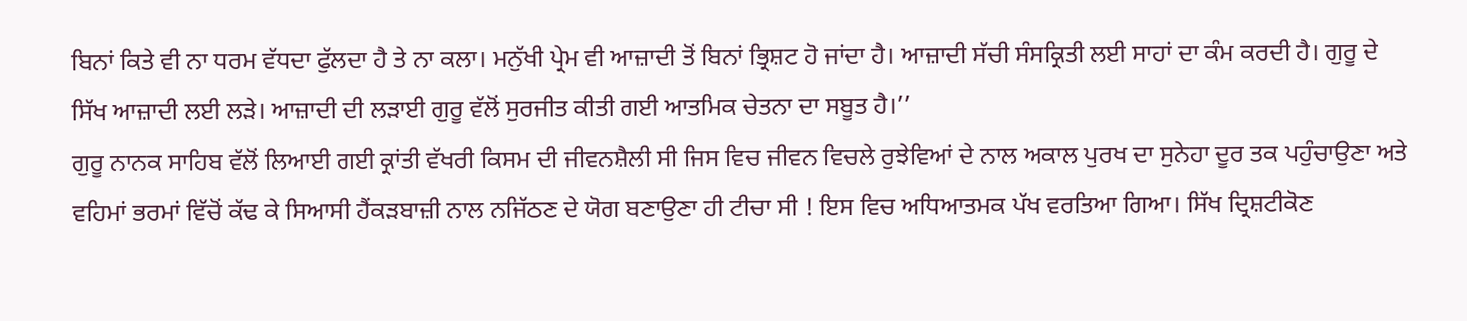ਬਿਨਾਂ ਕਿਤੇ ਵੀ ਨਾ ਧਰਮ ਵੱਧਦਾ ਫੁੱਲਦਾ ਹੈ ਤੇ ਨਾ ਕਲਾ। ਮਨੁੱਖੀ ਪ੍ਰੇਮ ਵੀ ਆਜ਼ਾਦੀ ਤੋਂ ਬਿਨਾਂ ਭ੍ਰਿਸ਼ਟ ਹੋ ਜਾਂਦਾ ਹੈ। ਆਜ਼ਾਦੀ ਸੱਚੀ ਸੰਸਕ੍ਰਿਤੀ ਲਈ ਸਾਹਾਂ ਦਾ ਕੰਮ ਕਰਦੀ ਹੈ। ਗੁਰੂ ਦੇ ਸਿੱਖ ਆਜ਼ਾਦੀ ਲਈ ਲੜੇ। ਆਜ਼ਾਦੀ ਦੀ ਲੜਾਈ ਗੁਰੂ ਵੱਲੋਂ ਸੁਰਜੀਤ ਕੀਤੀ ਗਈ ਆਤਮਿਕ ਚੇਤਨਾ ਦਾ ਸਬੂਤ ਹੈ।’’
ਗੁਰੂ ਨਾਨਕ ਸਾਹਿਬ ਵੱਲੋਂ ਲਿਆਈ ਗਈ ਕ੍ਰਾਂਤੀ ਵੱਖਰੀ ਕਿਸਮ ਦੀ ਜੀਵਨਸ਼ੈਲੀ ਸੀ ਜਿਸ ਵਿਚ ਜੀਵਨ ਵਿਚਲੇ ਰੁਝੇਵਿਆਂ ਦੇ ਨਾਲ ਅਕਾਲ ਪੁਰਖ ਦਾ ਸੁਨੇਹਾ ਦੂਰ ਤਕ ਪਹੁੰਚਾਉਣਾ ਅਤੇ ਵਹਿਮਾਂ ਭਰਮਾਂ ਵਿੱਚੋਂ ਕੱਢ ਕੇ ਸਿਆਸੀ ਹੈਂਕੜਬਾਜ਼ੀ ਨਾਲ ਨਜਿੱਠਣ ਦੇ ਯੋਗ ਬਣਾਉਣਾ ਹੀ ਟੀਚਾ ਸੀ ! ਇਸ ਵਿਚ ਅਧਿਆਤਮਕ ਪੱਖ ਵਰਤਿਆ ਗਿਆ। ਸਿੱਖ ਦ੍ਰਿਸ਼ਟੀਕੋਣ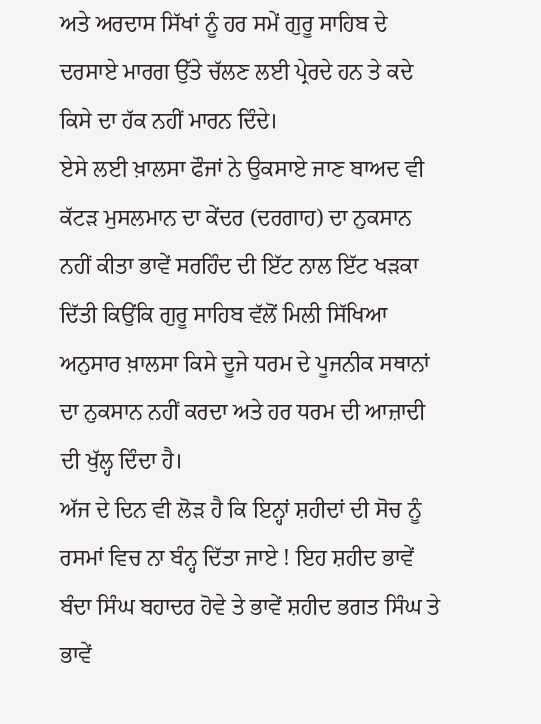ਅਤੇ ਅਰਦਾਸ ਸਿੱਖਾਂ ਨੂੰ ਹਰ ਸਮੇਂ ਗੁਰੂ ਸਾਹਿਬ ਦੇ ਦਰਸਾਏ ਮਾਰਗ ਉੱਤੇ ਚੱਲਣ ਲਈ ਪ੍ਰੇਰਦੇ ਹਨ ਤੇ ਕਦੇ ਕਿਸੇ ਦਾ ਹੱਕ ਨਹੀਂ ਮਾਰਨ ਦਿੰਦੇ।
ਏਸੇ ਲਈ ਖ਼ਾਲਸਾ ਫੌਜਾਂ ਨੇ ਉਕਸਾਏ ਜਾਣ ਬਾਅਦ ਵੀ ਕੱਟੜ ਮੁਸਲਮਾਨ ਦਾ ਕੇਂਦਰ (ਦਰਗਾਹ) ਦਾ ਨੁਕਸਾਨ ਨਹੀਂ ਕੀਤਾ ਭਾਵੇਂ ਸਰਹਿੰਦ ਦੀ ਇੱਟ ਨਾਲ ਇੱਟ ਖੜਕਾ ਦਿੱਤੀ ਕਿਉਂਕਿ ਗੁਰੂ ਸਾਹਿਬ ਵੱਲੋਂ ਮਿਲੀ ਸਿੱਖਿਆ ਅਨੁਸਾਰ ਖ਼ਾਲਸਾ ਕਿਸੇ ਦੂਜੇ ਧਰਮ ਦੇ ਪੂਜਨੀਕ ਸਥਾਨਾਂ ਦਾ ਨੁਕਸਾਨ ਨਹੀਂ ਕਰਦਾ ਅਤੇ ਹਰ ਧਰਮ ਦੀ ਆਜ਼ਾਦੀ ਦੀ ਖੁੱਲ੍ਹ ਦਿੰਦਾ ਹੈ।
ਅੱਜ ਦੇ ਦਿਨ ਵੀ ਲੋੜ ਹੈ ਕਿ ਇਨ੍ਹਾਂ ਸ਼ਹੀਦਾਂ ਦੀ ਸੋਚ ਨੂੰ ਰਸਮਾਂ ਵਿਚ ਨਾ ਬੰਨ੍ਹ ਦਿੱਤਾ ਜਾਏ ! ਇਹ ਸ਼ਹੀਦ ਭਾਵੇਂ ਬੰਦਾ ਸਿੰਘ ਬਹਾਦਰ ਹੋਵੇ ਤੇ ਭਾਵੇਂ ਸ਼ਹੀਦ ਭਗਤ ਸਿੰਘ ਤੇ ਭਾਵੇਂ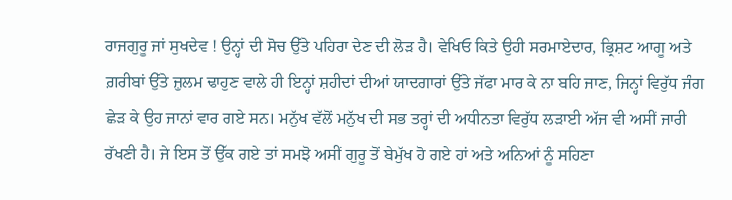ਰਾਜਗੁਰੂ ਜਾਂ ਸੁਖਦੇਵ ! ਉਨ੍ਹਾਂ ਦੀ ਸੋਚ ਉੱਤੇ ਪਹਿਰਾ ਦੇਣ ਦੀ ਲੋੜ ਹੈ। ਵੇਖਿਓ ਕਿਤੇ ਉਹੀ ਸਰਮਾਏਦਾਰ, ਭ੍ਰਿਸ਼ਟ ਆਗੂ ਅਤੇ ਗ਼ਰੀਬਾਂ ਉੱਤੇ ਜ਼ੁਲਮ ਢਾਹੁਣ ਵਾਲੇ ਹੀ ਇਨ੍ਹਾਂ ਸ਼ਹੀਦਾਂ ਦੀਆਂ ਯਾਦਗਾਰਾਂ ਉੱਤੇ ਜੱਫਾ ਮਾਰ ਕੇ ਨਾ ਬਹਿ ਜਾਣ, ਜਿਨ੍ਹਾਂ ਵਿਰੁੱਧ ਜੰਗ ਛੇੜ ਕੇ ਉਹ ਜਾਨਾਂ ਵਾਰ ਗਏ ਸਨ। ਮਨੁੱਖ ਵੱਲੋਂ ਮਨੁੱਖ ਦੀ ਸਭ ਤਰ੍ਹਾਂ ਦੀ ਅਧੀਨਤਾ ਵਿਰੁੱਧ ਲੜਾਈ ਅੱਜ ਵੀ ਅਸੀਂ ਜਾਰੀ ਰੱਖਣੀ ਹੈ। ਜੇ ਇਸ ਤੋਂ ਉੱਕ ਗਏ ਤਾਂ ਸਮਝੋ ਅਸੀਂ ਗੁਰੂ ਤੋਂ ਬੇਮੁੱਖ ਹੋ ਗਏ ਹਾਂ ਅਤੇ ਅਨਿਆਂ ਨੂੰ ਸਹਿਣਾ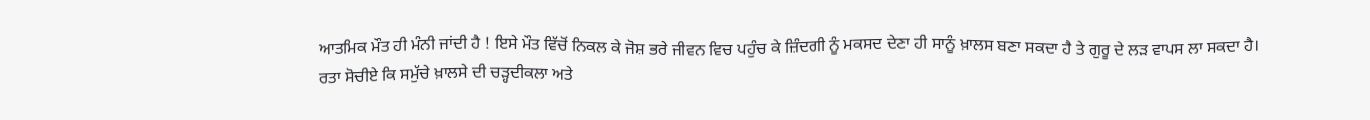ਆਤਮਿਕ ਮੌਤ ਹੀ ਮੰਨੀ ਜਾਂਦੀ ਹੈ ! ਇਸੇ ਮੌਤ ਵਿੱਚੋਂ ਨਿਕਲ ਕੇ ਜੋਸ਼ ਭਰੇ ਜੀਵਨ ਵਿਚ ਪਹੁੰਚ ਕੇ ਜ਼ਿੰਦਗੀ ਨੂੰ ਮਕਸਦ ਦੇਣਾ ਹੀ ਸਾਨੂੰ ਖ਼ਾਲਸ ਬਣਾ ਸਕਦਾ ਹੈ ਤੇ ਗੁਰੂ ਦੇ ਲੜ ਵਾਪਸ ਲਾ ਸਕਦਾ ਹੈ।
ਰਤਾ ਸੋਚੀਏ ਕਿ ਸਮੁੱਚੇ ਖ਼ਾਲਸੇ ਦੀ ਚੜ੍ਹਦੀਕਲਾ ਅਤੇ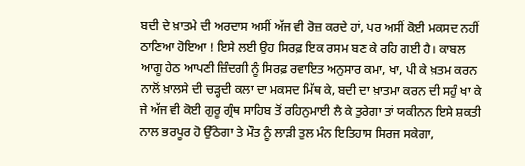ਬਦੀ ਦੇ ਖ਼ਾਤਮੇ ਦੀ ਅਰਦਾਸ ਅਸੀਂ ਅੱਜ ਵੀ ਰੋਜ਼ ਕਰਦੇ ਹਾਂ, ਪਰ ਅਸੀਂ ਕੋਈ ਮਕਸਦ ਨਹੀਂ ਠਾਣਿਆ ਹੋਇਆ ! ਇਸੇ ਲਈ ਉਹ ਸਿਰਫ਼ ਇਕ ਰਸਮ ਬਣ ਕੇ ਰਹਿ ਗਈ ਹੈ। ਕਾਬਲ ਆਗੂ ਹੇਠ ਆਪਣੀ ਜ਼ਿੰਦਗੀ ਨੂੰ ਸਿਰਫ਼ ਰਵਾਇਤ ਅਨੁਸਾਰ ਕਮਾ, ਖਾ, ਪੀ ਕੇ ਖ਼ਤਮ ਕਰਨ ਨਾਲੋਂ ਖ਼ਾਲਸੇ ਦੀ ਚੜ੍ਹਦੀ ਕਲਾ ਦਾ ਮਕਸਦ ਮਿੱਥ ਕੇ, ਬਦੀ ਦਾ ਖ਼ਾਤਮਾ ਕਰਨ ਦੀ ਸਹੁੰ ਖਾ ਕੇ ਜੇ ਅੱਜ ਵੀ ਕੋਈ ਗੁਰੂ ਗ੍ਰੰਥ ਸਾਹਿਬ ਤੋਂ ਰਹਿਨੁਮਾਈ ਲੈ ਕੇ ਤੁਰੇਗਾ ਤਾਂ ਯਕੀਨਨ ਇਸੇ ਸ਼ਕਤੀ ਨਾਲ ਭਰਪੂਰ ਹੋ ਉੱਠੇਗਾ ਤੇ ਮੌਤ ਨੂੰ ਲਾੜੀ ਤੁਲ ਮੰਨ ਇਤਿਹਾਸ ਸਿਰਜ ਸਕੇਗਾ,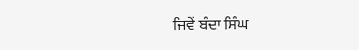ਜਿਵੇਂ ਬੰਦਾ ਸਿੰਘ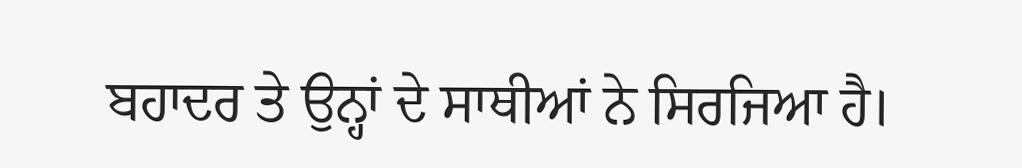ਬਹਾਦਰ ਤੇ ਉਨ੍ਹਾਂ ਦੇ ਸਾਥੀਆਂ ਨੇ ਸਿਰਜਿਆ ਹੈ।